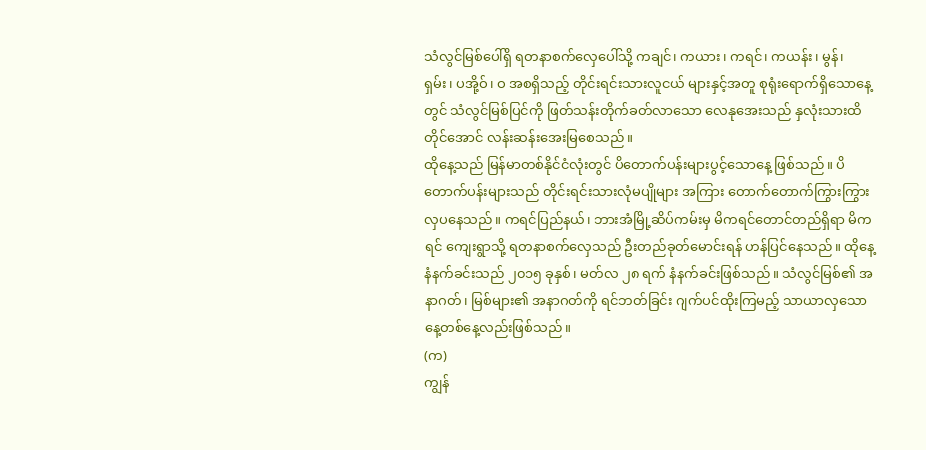သံလွင်မြစ်ပေါ်ရှိ ရတနာစက်လှေပေါ်သို့ ကချင်၊ ကယား၊ ကရင်၊ ကယန်း၊ မွန်၊ ရှမ်း၊ ပအို့ဝ်၊ ဝ အစရှိသည့် တိုင်းရင်းသားလူငယ် များနှင့်အတူ စုရုံးရောက်ရှိသောနေ့တွင် သံလွင်မြစ်ပြင်ကို ဖြတ်သန်းတိုက်ခတ်လာသော လေနုအေးသည် နှလုံးသားထိတိုင်အောင် လန်းဆန်းအေးမြစေသည်။
ထိုနေ့သည် မြန်မာတစ်နိုင်ငံလုံးတွင် ပိတောက်ပန်းများပွင့်သောနေ့ ဖြစ်သည်။ ပိတောက်ပန်းများသည် တိုင်းရင်းသားလုံမပျိုများ အကြား တောက်တောက်ကြွားကြွား လှပနေသည်။ ကရင်ပြည်နယ်၊ ဘားအံမြို့ဆိပ်ကမ်းမှ မိကရင်တောင်တည်ရှိရာ မိကရင် ကျေးရွာသို့ ရတနာစက်လှေသည် ဦးတည်ခုတ်မောင်းရန် ဟန်ပြင်နေသည်။ ထိုနေ့ နံနက်ခင်းသည် ၂၀၁၅ ခုနှစ်၊ မတ်လ ၂၈ ရက် နံနက်ခင်းဖြစ်သည်။ သံလွင်မြစ်၏ အနာဂတ်၊ မြစ်များ၏ အနာဂတ်ကို ရင်ဘတ်ခြင်း ဂျက်ပင်ထိုးကြမည့် သာယာလှသော နေ့တစ်နေ့လည်းဖြစ်သည်။
(က)
ကျွန်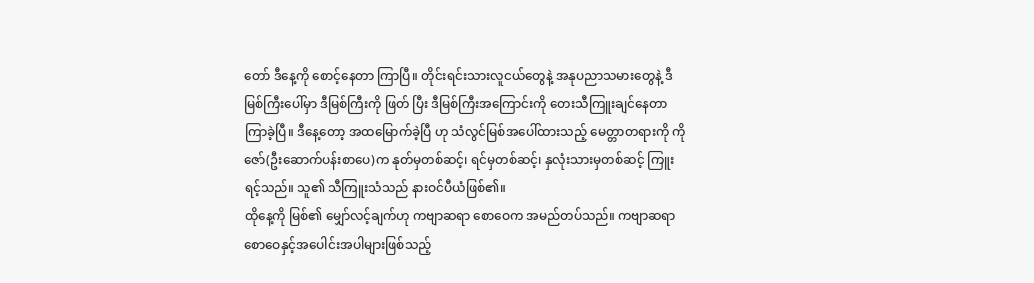တော် ဒီနေ့ကို စောင့်နေတာ ကြာပြီ။ တိုင်းရင်းသားလူငယ်တွေနဲ့ အနုပညာသမားတွေနဲ့ ဒီမြစ်ကြီးပေါ်မှာ ဒီမြစ်ကြီးကို ဖြတ် ပြီး ဒီမြစ်ကြီးအကြောင်းကို တေးသီကြူးချင်နေတာ ကြာခဲ့ပြီ။ ဒီနေ့တော့ အထမြောက်ခဲ့ပြီ ဟု သံလွင်မြစ်အပေါ်ထားသည့် မေတ္တာတရားကို ကိုဇော်(ဦးဆောက်ပန်းစာပေ)က နုတ်မှတစ်ဆင့်၊ ရင်မှတစ်ဆင့်၊ နှလုံးသားမှတစ်ဆင့် ကြူးရင့်သည်။ သူ၏ သီကြူးသံသည် နားဝင်ပီယံဖြစ်၏။
ထိုနေ့ကို မြစ်၏ မျှော်လင့်ချက်ဟု ကဗျာဆရာ စောဝေက အမည်တပ်သည်။ ကဗျာဆရာစောဝေနှင့်အပေါင်းအပါများဖြစ်သည့်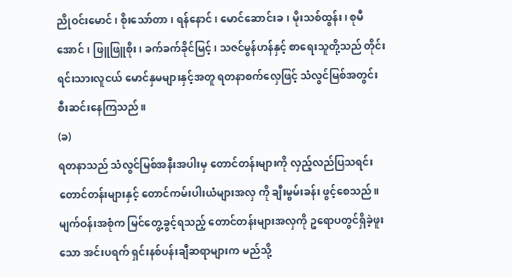ညိုဝင်းမောင်၊ စိုးသော်တာ၊ ရန်နောင်၊ မောင်ဆောင်းခ၊ မိုးသစ်ထွန်း၊ စုမီအောင်၊ ဖြူဖြူစိုး၊ ခက်ခက်ခိုင်မြင့်၊ သဇင်မွန်ဟန်နှင့် စာရေးသူတို့သည် တိုင်းရင်းသားလူငယ် မောင်နှမများနှင့်အတူ ရတနာစက်လှေဖြင့် သံလွင်မြစ်အတွင်း စီးဆင်းနေကြသည်။
(ခ)
ရတနာသည် သံလွင်မြစ်အနီးအပါးမှ တောင်တန်းများကို လှည့်လည်ပြသရင်း တောင်တန်းများနှင့် တောင်ကမ်းပါးယံများအလှ ကို ချီးမွမ်းခန်း ဖွင့်စေသည်။ မျက်ဝန်းအစုံက မြင်တွေ့ခွင့်ရသည့် တောင်တန်းများအလှကို ဥရောပတွင်ရှိခဲ့ဖူးသော အင်းပရက် ရှင်းနစ်ပန်းချီဆရာများက မည်သို့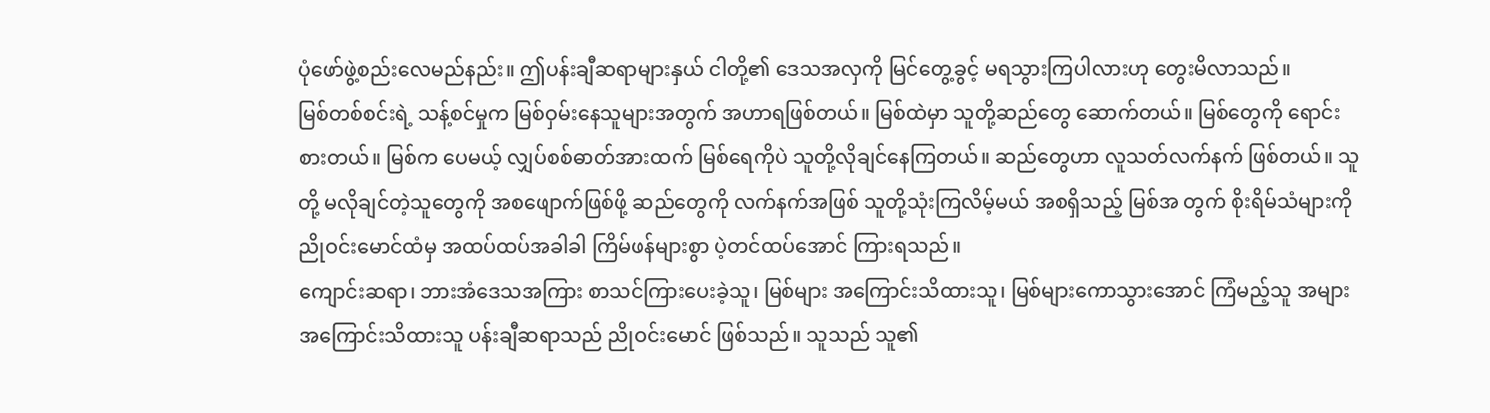ပုံဖော်ဖွဲ့စည်းလေမည်နည်း။ ဤပန်းချီဆရာများနှယ် ငါတို့၏ ဒေသအလှကို မြင်တွေ့ခွင့် မရသွားကြပါလားဟု တွေးမိလာသည်။
မြစ်တစ်စင်းရဲ့ သန့်စင်မှုက မြစ်ဝှမ်းနေသူများအတွက် အဟာရဖြစ်တယ်။ မြစ်ထဲမှာ သူတို့ဆည်တွေ ဆောက်တယ်။ မြစ်တွေကို ရောင်းစားတယ်။ မြစ်က ပေမယ့် လျှပ်စစ်ဓာတ်အားထက် မြစ်ရေကိုပဲ သူတို့လိုချင်နေကြတယ်။ ဆည်တွေဟာ လူသတ်လက်နက် ဖြစ်တယ်။ သူတို့ မလိုချင်တဲ့သူတွေကို အစဖျောက်ဖြစ်ဖို့ ဆည်တွေကို လက်နက်အဖြစ် သူတို့သုံးကြလိမ့်မယ် အစရှိသည့် မြစ်အ တွက် စိုးရိမ်သံများကို ညိုဝင်းမောင်ထံမှ အထပ်ထပ်အခါခါ ကြိမ်ဖန်များစွာ ပဲ့တင်ထပ်အောင် ကြားရသည်။
ကျောင်းဆရာ၊ ဘားအံဒေသအကြား စာသင်ကြားပေးခဲ့သူ၊ မြစ်များ အကြောင်းသိထားသူ၊ မြစ်များကောသွားအောင် ကြံမည့်သူ အများအကြောင်းသိထားသူ ပန်းချီဆရာသည် ညိုဝင်းမောင် ဖြစ်သည်။ သူသည် သူ၏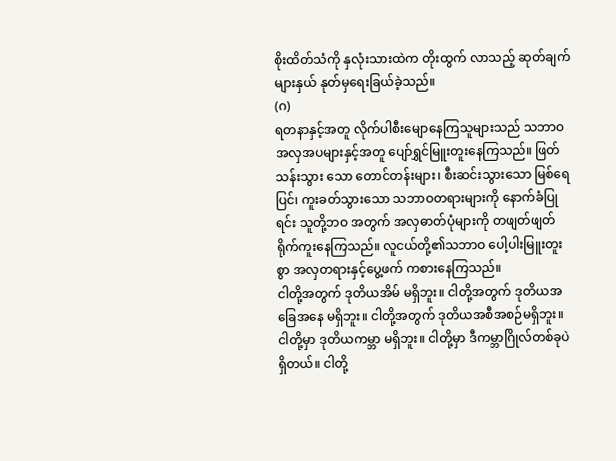စိုးထိတ်သံကို နှလုံးသားထဲက တိုးထွက် လာသည့် ဆုတ်ချက်များနှယ် နုတ်မှရေးခြယ်ခဲ့သည်။
(ဂ)
ရတနာနှင့်အတူ လိုက်ပါစီးမျောနေကြသူများသည် သဘာဝအလှအပများနှင့်အတူ ပျော်ရွှင်မြူးတူးနေကြသည်။ ဖြတ်သန်းသွား သော တောင်တန်းများ၊ စီးဆင်းသွားသော မြစ်ရေပြင်၊ ကူးခတ်သွားသော သဘာဝတရားများကို နောက်ခံပြုရင်း သူတို့ဘဝ အတွက် အလှဓာတ်ပုံများကို တဖျတ်ဖျတ် ရိုက်ကူးနေကြသည်။ လူငယ်တို့၏သဘာဝ ပေါ့ပါးမြူးတူးစွာ အလှတရားနှင့်ပွေ့ဖက် ကစားနေကြသည်။
ငါတို့အတွက် ဒုတိယအိမ် မရှိဘူး။ ငါတို့အတွက် ဒုတိယအခြေအနေ မရှိဘူး။ ငါတို့အတွက် ဒုတိယအစီအစဉ်မရှိဘူး။ ငါတို့မှာ ဒုတိယကမ္ဘာ မရှိဘူး။ ငါတို့မှာ ဒီကမ္ဘာဂြိုလ်တစ်ခုပဲ ရှိတယ်။ ငါတို့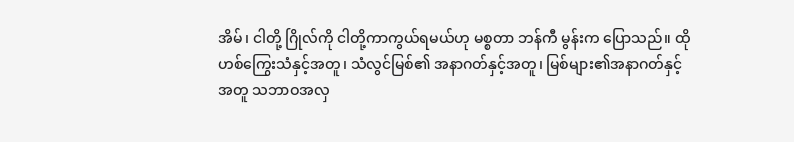အိမ်၊ ငါတို့ ဂြိုလ်ကို ငါတို့ကာကွယ်ရမယ်ဟု မစ္စတာ ဘန်ကီ မွန်းက ပြောသည်။ ထိုဟစ်ကြွေးသံနှင့်အတူ၊ သံလွင်မြစ်၏ အနာဂတ်နှင့်အတူ၊ မြစ်များ၏အနာဂတ်နှင့်အတူ သဘာဝအလှ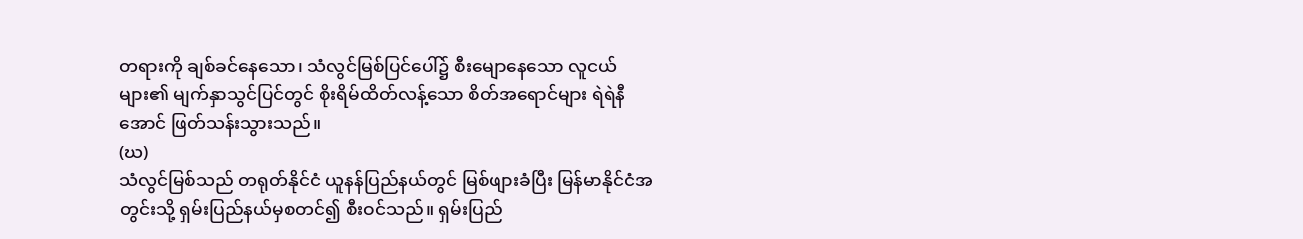တရားကို ချစ်ခင်နေသော၊ သံလွင်မြစ်ပြင်ပေါ်၌ စီးမျောနေသော လူငယ်များ၏ မျက်နှာသွင်ပြင်တွင် စိုးရိမ်ထိတ်လန့်သော စိတ်အရောင်များ ရဲရဲနီအောင် ဖြတ်သန်းသွားသည်။
(ဃ)
သံလွင်မြစ်သည် တရုတ်နိုင်ငံ ယူနန်ပြည်နယ်တွင် မြစ်ဖျားခံပြီး မြန်မာနိုင်ငံအတွင်းသို့ ရှမ်းပြည်နယ်မှစတင်၍ စီးဝင်သည်။ ရှမ်းပြည်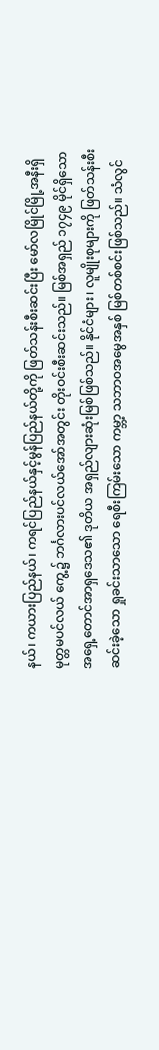နယ်၊ ကယားပြည်နယ်၊ ကရင်ပြည်နယ်နှင့်မွန်ပြည်နယ်တို့ကို ဖြတ်သန်းစီးဆင်းပြီး မော်လမြိုင်မြို့အနီးရှိ မုတ္တမပင်လယ် ကွေ့၌ ဘင်္ဂလားပင်လယ်အော်အတွင်း တိုးဝင်းစီးဆင်းသည်။ မြစ်အရှည် ၁၇၄၉ မိုင်ရှိသော အရှေ့တောင်အာရှဒေသ၏ ဒုတိယ အရှည်လျားဆုံးမြစ်ဖြစ်သည်။ နိုင်ငံများ၊ လူမျိုးစုများကို ဖြတ်သန်းစီးဆင်းခဲ့သော ရှုခင်းသာသော ရေစီးကြမ်းသော ကမ္ဘာ့ သဘာဝအမွေအနှစ် မြစ်တစ်စင်းဖြစ်သည်။ သံလွင်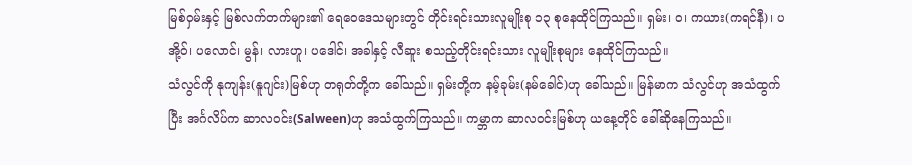မြစ်ဝှမ်းနှင့် မြစ်လက်တက်များ၏ ရေဝေဒေသများတွင် တိုင်းရင်းသားလူမျိုးစု ၁၃ စုနေထိုင်ကြသည်။ ရှမ်း၊ ဝ၊ ကယား(ကရင်နီ)၊ ပအို့ဝ်၊ ပလောင်၊ မွန်၊ လားဟူ၊ ပဒေါင်၊ အခါနှင့် လီဆူး စသည့်တိုင်းရင်းသား လူမျိုးစုများ နေထိုင်ကြသည်။
သံလွင်ကို နုကျန်း(နူဂျင်း)မြစ်ဟု တရုတ်တို့က ခေါ်သည်။ ရှမ်းတို့က နမ့်ခုမ်း(နမ်ခေါင်)ဟု ခေါ်သည်။ မြန်မာက သံလွင်ဟု အသံထွက်ပြီး အင်္ဂလိပ်က ဆာလဝင်း(Salween)ဟု အသံထွက်ကြသည်။ ကမ္ဘာက ဆာလဝင်းမြစ်ဟု ယနေ့တိုင် ခေါ်ဆိုနေကြသည်။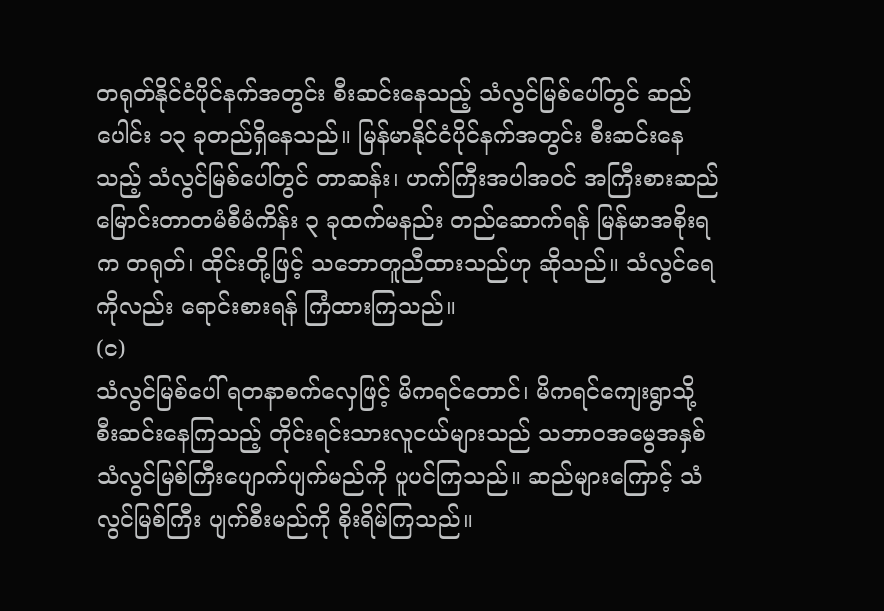တရုတ်နိုင်ငံပိုင်နက်အတွင်း စီးဆင်းနေသည့် သံလွင်မြစ်ပေါ်တွင် ဆည်ပေါင်း ၁၃ ခုတည်ရှိနေသည်။ မြန်မာနိုင်ငံပိုင်နက်အတွင်း စီးဆင်းနေသည့် သံလွင်မြစ်ပေါ်တွင် တာဆန်း၊ ဟက်ကြီးအပါအဝင် အကြီးစားဆည်မြောင်းတာတမံစီမံကိန်း ၃ ခုထက်မနည်း တည်ဆောက်ရန် မြန်မာအစိုးရက တရုတ်၊ ထိုင်းတို့ဖြင့် သဘောတူညီထားသည်ဟု ဆိုသည်။ သံလွင်ရေကိုလည်း ရောင်းစားရန် ကြံထားကြသည်။
(င)
သံလွင်မြစ်ပေါ် ရတနာစက်လှေဖြင့် မိကရင်တောင်၊ မိကရင်ကျေးရွာသို့ စီးဆင်းနေကြသည့် တိုင်းရင်းသားလူငယ်များသည် သဘာဝအမွေအနှစ် သံလွင်မြစ်ကြီးပျောက်ပျက်မည်ကို ပူပင်ကြသည်။ ဆည်များကြောင့် သံလွင်မြစ်ကြီး ပျက်စီးမည်ကို စိုးရိမ်ကြသည်။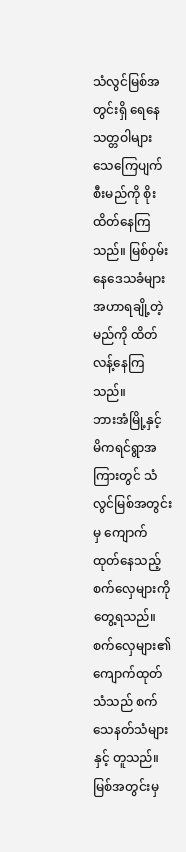သံလွင်မြစ်အတွင်းရှိ ရေနေသတ္တဝါများ သေကြေပျက်စီးမည်ကို စိုးထိတ်နေကြသည်။ မြစ်ဝှမ်းနေဒေသခံများ အဟာရချို့တဲ့မည်ကို ထိတ်လန့်နေကြသည်။
ဘားအံမြို့နှင့် မိကရင်ရွာအကြားတွင် သံလွင်မြစ်အတွင်းမှ ကျောက်ထုတ်နေသည့် စက်လှေများကို တွေ့ရသည်။ စက်လှေများ၏ ကျောက်ထုတ်သံသည် စက်သေနတ်သံများနှင့် တူသည်။ မြစ်အတွင်းမှ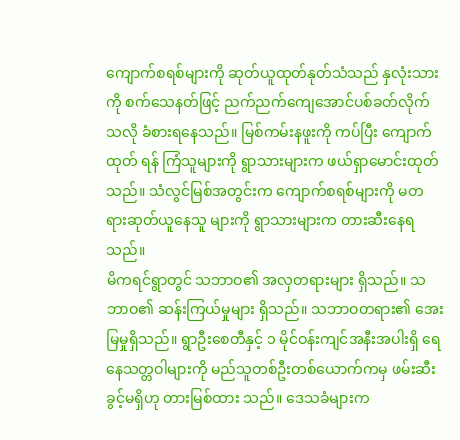ကျောက်စရစ်များကို ဆုတ်ယူထုတ်နုတ်သံသည် နှလုံးသားကို စက်သေနတ်ဖြင့် ညက်ညက်ကျေအောင်ပစ်ခတ်လိုက်သလို ခံစားရနေသည်။ မြစ်ကမ်းနဖူးကို ကပ်ပြီး ကျောက်ထုတ် ရန် ကြံသူများကို ရွာသားများက ဖယ်ရှာမောင်းထုတ်သည်။ သံလွင်မြစ်အတွင်းက ကျောက်စရစ်များကို မတရားဆုတ်ယူနေသူ များကို ရွာသားများက တားဆီးနေရသည်။
မိကရင်ရွာတွင် သဘာဝ၏ အလှတရားများ ရှိသည်။ သဘာဝ၏ ဆန်းကြယ်မှုများ ရှိသည်။ သဘာဝတရား၏ အေးမြမှုရှိသည်။ ရွာဦးစေတီနှင့် ၁ မိုင်ဝန်းကျင်အနီးအပါးရှိ ရေနေသတ္တဝါများကို မည်သူတစ်ဦးတစ်ယောက်ကမှ ဖမ်းဆီးခွင့်မရှိဟု တားမြစ်ထား သည်။ ဒေသခံများက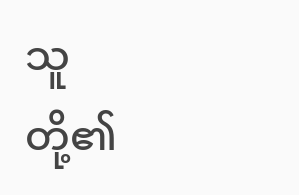သူတို့၏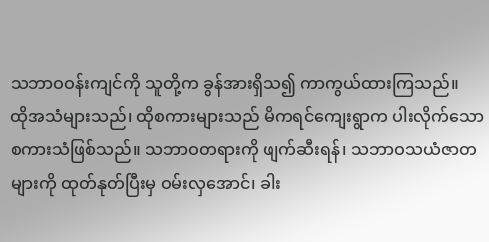သဘာဝဝန်းကျင်ကို သူတို့က ခွန်အားရှိသ၍ ကာကွယ်ထားကြသည်။
ထိုအသံများသည်၊ ထိုစကားများသည် မိကရင်ကျေးရွာက ပါးလိုက်သော စကားသံဖြစ်သည်။ သဘာဝတရားကို ဖျက်ဆီးရန်၊ သဘာဝသယံဇာတများကို ထုတ်နုတ်ပြီးမှ ဝမ်းလှအောင်၊ ခါး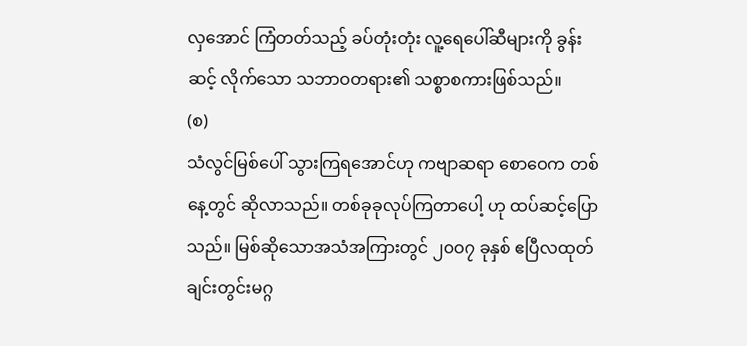လှအောင် ကြံတတ်သည့် ခပ်တုံးတုံး လူ့ရေပေါ်ဆီများကို ခွန်းဆင့် လိုက်သော သဘာဝတရား၏ သစ္စာစကားဖြစ်သည်။
(စ)
သံလွင်မြစ်ပေါ် သွားကြရအောင်ဟု ကဗျာဆရာ စောဝေက တစ်နေ့တွင် ဆိုလာသည်။ တစ်ခုခုလုပ်ကြတာပေါ့ ဟု ထပ်ဆင့်ပြော သည်။ မြစ်ဆိုသောအသံအကြားတွင် ၂၀ဝ၇ ခုနှစ် ဧပြီလထုတ် ချင်းတွင်းမဂ္ဂ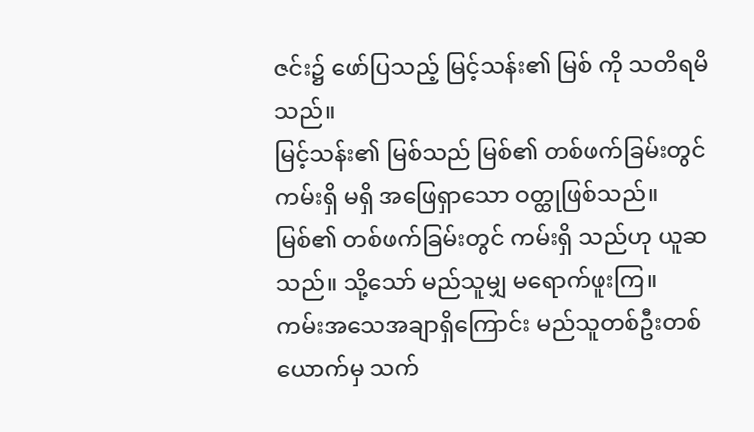ဇင်း၌ ဖော်ပြသည့် မြင့်သန်း၏ မြစ် ကို သတိရမိ သည်။
မြင့်သန်း၏ မြစ်သည် မြစ်၏ တစ်ဖက်ခြမ်းတွင် ကမ်းရှိ မရှိ အဖြေရှာသော ဝတ္ထုဖြစ်သည်။ မြစ်၏ တစ်ဖက်ခြမ်းတွင် ကမ်းရှိ သည်ဟု ယူဆသည်။ သို့သော် မည်သူမျှ မရောက်ဖူးကြ။ ကမ်းအသေအချာရှိကြောင်း မည်သူတစ်ဦးတစ်ယောက်မှ သက်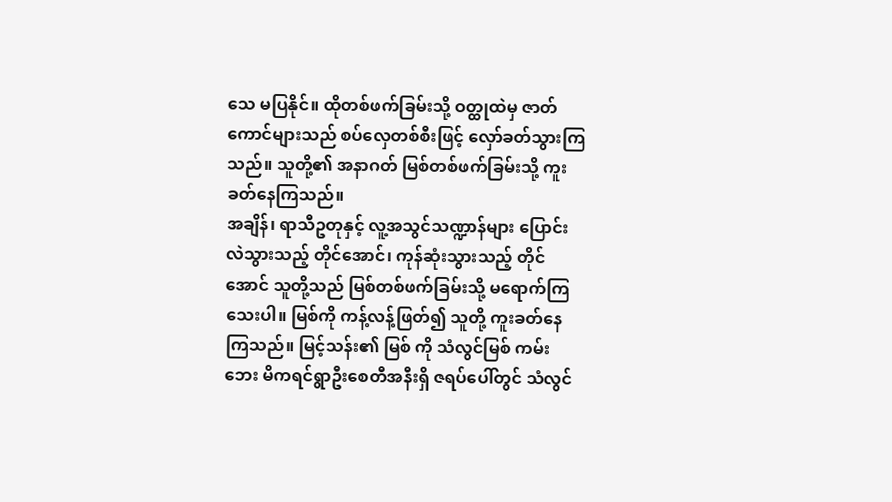သေ မပြနိုင်။ ထိုတစ်ဖက်ခြမ်းသို့ ဝတ္ထုထဲမှ ဇာတ်ကောင်များသည် စပ်လှေတစ်စီးဖြင့် လှော်ခတ်သွားကြသည်။ သူတို့၏ အနာဂတ် မြစ်တစ်ဖက်ခြမ်းသို့ ကူးခတ်နေကြသည်။
အချိန်၊ ရာသီဥတုနှင့် လူ့အသွင်သဏ္ဍာန်များ ပြောင်းလဲသွားသည့် တိုင်အောင်၊ ကုန်ဆုံးသွားသည့် တိုင်အောင် သူတို့သည် မြစ်တစ်ဖက်ခြမ်းသို့ မရောက်ကြသေးပါ။ မြစ်ကို ကန့်လန့်ဖြတ်၍ သူတို့ ကူးခတ်နေကြသည်။ မြင့်သန်း၏ မြစ် ကို သံလွင်မြစ် ကမ်းဘေး မိကရင်ရွာဦးစေတီအနီးရှိ ဇရပ်ပေါ်တွင် သံလွင်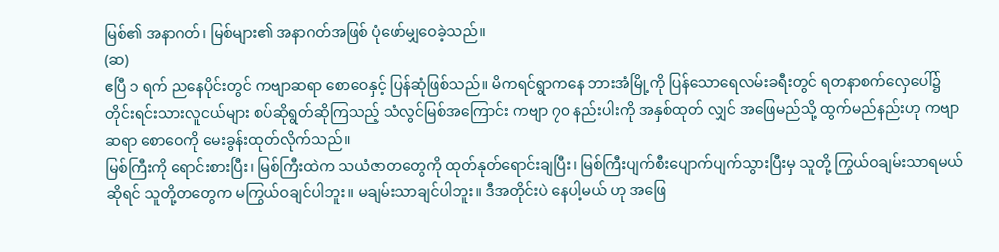မြစ်၏ အနာဂတ်၊ မြစ်များ၏ အနာဂတ်အဖြစ် ပုံဖော်မျှဝေခဲ့သည်။
(ဆ)
ဧပြီ ၁ ရက် ညနေပိုင်းတွင် ကဗျာဆရာ စောဝေနှင့် ပြန်ဆုံဖြစ်သည်။ မိကရင်ရွာကနေ ဘားအံမြို့ကို ပြန်သောရေလမ်းခရီးတွင် ရတနာစက်လှေပေါ်၌ တိုင်းရင်းသားလူငယ်များ စပ်ဆိုရွတ်ဆိုကြသည့် သံလွင်မြစ်အကြောင်း ကဗျာ ၇၀ နည်းပါးကို အနှစ်ထုတ် လျှင် အဖြေမည်သို့ ထွက်မည်နည်းဟု ကဗျာဆရာ စောဝေကို မေးခွန်းထုတ်လိုက်သည်။
မြစ်ကြီးကို ရောင်းစားပြီး၊ မြစ်ကြီးထဲက သယံဇာတတွေကို ထုတ်နုတ်ရောင်းချပြီး၊ မြစ်ကြီးပျက်စီးပျောက်ပျက်သွားပြီးမှ သူတို့ ကြွယ်ဝချမ်းသာရမယ်ဆိုရင် သူတို့တတွေက မကြွယ်ဝချင်ပါဘူး။ မချမ်းသာချင်ပါဘူး။ ဒီအတိုင်းပဲ နေပါ့မယ် ဟု အဖြေ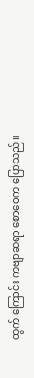ထွက် ကြောင်း ကဗျာဆရာ စောဝေက ပြောသည်။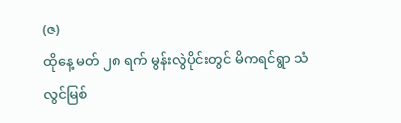(ဇ)
ထိုနေ့ မတ် ၂၈ ရက် မွန်းလွဲပိုင်းတွင် မိကရင်ရွာ သံလွင်မြစ်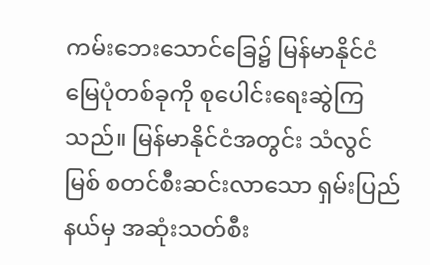ကမ်းဘေးသောင်ခြေ၌ မြန်မာနိုင်ငံမြေပုံတစ်ခုကို စုပေါင်းရေးဆွဲကြ သည်။ မြန်မာနိုင်ငံအတွင်း သံလွင်မြစ် စတင်စီးဆင်းလာသော ရှမ်းပြည်နယ်မှ အဆုံးသတ်စီး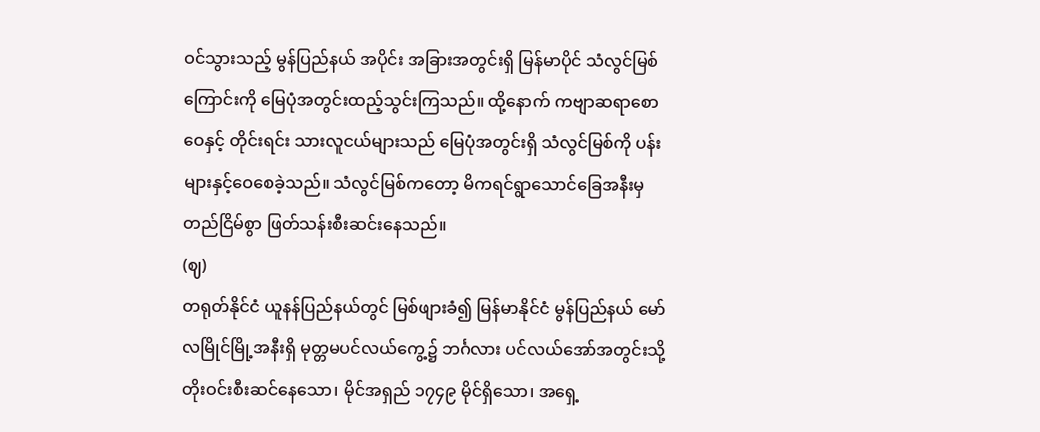ဝင်သွားသည့် မွန်ပြည်နယ် အပိုင်း အခြားအတွင်းရှိ မြန်မာပိုင် သံလွင်မြစ်ကြောင်းကို မြေပုံအတွင်းထည့်သွင်းကြသည်။ ထို့နောက် ကဗျာဆရာစောဝေနှင့် တိုင်းရင်း သားလူငယ်များသည် မြေပုံအတွင်းရှိ သံလွင်မြစ်ကို ပန်းများနှင့်ဝေစေခဲ့သည်။ သံလွင်မြစ်ကတော့ မိကရင်ရွာသောင်ခြေအနီးမှ တည်ငြိမ်စွာ ဖြတ်သန်းစီးဆင်းနေသည်။
(ဈ)
တရုတ်နိုင်ငံ ယူနန်ပြည်နယ်တွင် မြစ်ဖျားခံ၍ မြန်မာနိုင်ငံ မွန်ပြည်နယ် မော်လမြိုင်မြို့အနီးရှိ မုတ္တမပင်လယ်ကွေ့၌ ဘင်္ဂလား ပင်လယ်အော်အတွင်းသို့ တိုးဝင်းစီးဆင်နေသော၊ မိုင်အရှည် ၁၇၄၉ မိုင်ရှိသော၊ အရှေ့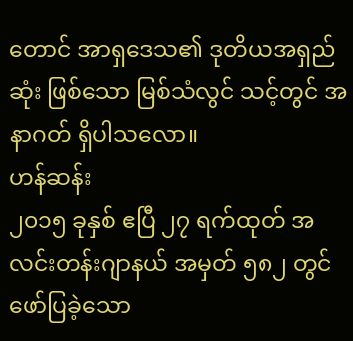တောင် အာရှဒေသ၏ ဒုတိယအရှည်ဆုံး ဖြစ်သော မြစ်သံလွင် သင့်တွင် အနာဂတ် ရှိပါသလော။
ဟန်ဆန်း
၂၀၁၅ ခုနှစ် ဧပြီ ၂၇ ရက်ထုတ် အလင်းတန်းဂျာနယ် အမှတ် ၅၈၂ တွင် ဖော်ပြခဲ့သော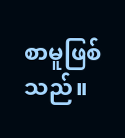စာမူဖြစ်သည်။